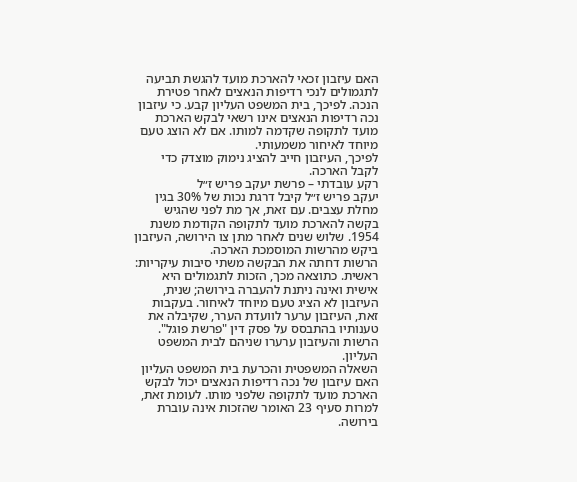האם עיזבון זכאי להארכת מועד להגשת תביעה לתגמולים לנכי רדיפות הנאצים לאחר פטירת הנכה. לפיכך, בית המשפט העליון קבע. כי עיזבון נכה רדיפות הנאצים אינו רשאי לבקש הארכת מועד לתקופה שקדמה למותו. אם לא הוצג טעם מיוחד לאיחור משמעותי.
לפיכך, העיזבון חייב להציג נימוק מוצדק כדי לקבל הארכה.
רקע עובדתי – פרשת יעקב פריש ז״ל
יעקב פריש ז״ל קיבל דרגת נכות של 30% בגין מחלת עצבים. עם זאת, אך מת לפני שהגיש בקשה להארכת מועד לתקופה הקודמת משנת 1954. שלוש שנים לאחר מתן צו הירושה, העיזבון ביקש מהרשות המוסמכת הארכה.
הרשות דחתה את הבקשה משתי סיבות עיקריות: ראשית. כתוצאה מכך, הזכות לתגמולים היא אישית ואינה ניתנת להעברה בירושה; שנית, העיזבון לא הציג טעם מיוחד לאיחור. בעקבות זאת, העיזבון ערער לוועדת הערר, שקיבלה את טענותיו בהתבסס על פסק דין "פרשת פוגל". הרשות והעיזבון ערערו שניהם לבית המשפט העליון.
השאלה המשפטית והכרעת בית המשפט העליון
האם עיזבון של נכה רדיפות הנאצים יכול לבקש הארכת מועד לתקופה שלפני מותו. לעומת זאת, למרות סעיף 23 האומר שהזכות אינה עוברת בירושה.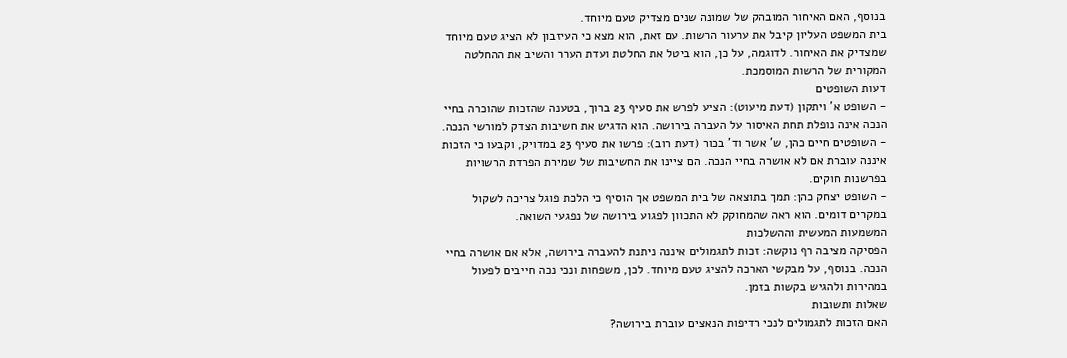בנוסף, האם האיחור המובהק של שמונה שנים מצדיק טעם מיוחד.
בית המשפט העליון קיבל את ערעור הרשות. עם זאת, הוא מצא כי העיזבון לא הציג טעם מיוחד שמצדיק את האיחור. לדוגמה, על כן, הוא ביטל את החלטת ועדת הערר והשיב את ההחלטה המקורית של הרשות המוסמכת.
דעות השופטים
- השופט א' ויתקון (דעת מיעוט): הציע לפרש את סעיף 23 ברוך, בטענה שהזכות שהוכרה בחיי הנכה אינה נופלת תחת האיסור על העברה בירושה. הוא הדגיש את חשיבות הצדק למורשי הנכה.
- השופטים חיים כהן, ש' אשר וד' בכור (דעת רוב): פרשו את סעיף 23 במדויק, וקבעו כי הזכות איננה עוברת אם לא אושרה בחיי הנכה. הם ציינו את החשיבות של שמירת הפרדת הרשויות בפרשנות חוקים.
- השופט יצחק כהן: תמך בתוצאה של בית המשפט אך הוסיף כי הלכת פוגל צריכה לשקול במקרים דומים. הוא ראה שהמחוקק לא התכוון לפגוע בירושה של נפגעי השואה.
המשמעות המעשית וההשלכות
הפסיקה מציבה רף נוקשה: זכות לתגמולים איננה ניתנת להעברה בירושה, אלא אם אושרה בחיי הנכה. בנוסף, על מבקשי הארכה להציג טעם מיוחד. לכן, משפחות ונכי נכה חייבים לפעול במהירות ולהגיש בקשות בזמן.
שאלות ותשובות
האם הזכות לתגמולים לנכי רדיפות הנאצים עוברת בירושה?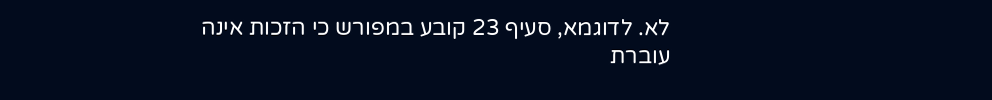לא. לדוגמא, סעיף 23 קובע במפורש כי הזכות אינה עוברת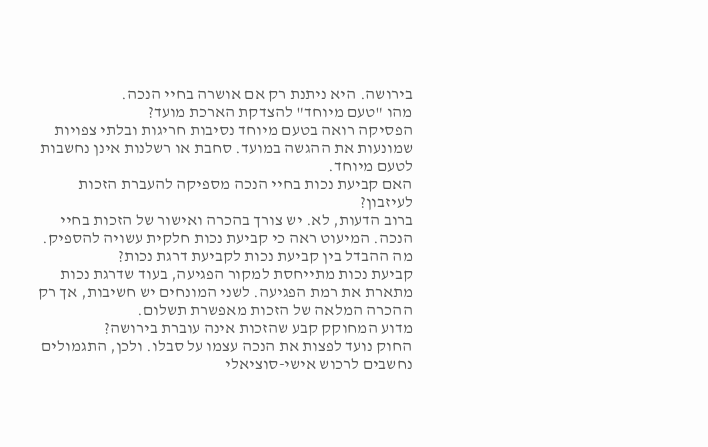בירושה. היא ניתנת רק אם אושרה בחיי הנכה.
מהו "טעם מיוחד" להצדקת הארכת מועד?
הפסיקה רואה בטעם מיוחד נסיבות חריגות ובלתי צפויות שמונעות את ההגשה במועד. סחבת או רשלנות אינן נחשבות לטעם מיוחד.
האם קביעת נכות בחיי הנכה מספיקה להעברת הזכות לעיזבון?
ברוב הדעות, לא. יש צורך בהכרה ואישור של הזכות בחיי הנכה. המיעוט ראה כי קביעת נכות חלקית עשויה להספיק.
מה ההבדל בין קביעת נכות לקביעת דרגת נכות?
קביעת נכות מתייחסת למקור הפגיעה, בעוד שדרגת נכות מתארת את רמת הפגיעה. לשני המונחים יש חשיבות, אך רק ההכרה המלאה של הזכות מאפשרת תשלום.
מדוע המחוקק קבע שהזכות אינה עוברת בירושה?
החוק נועד לפצות את הנכה עצמו על סבלו. ולכן, התגמולים נחשבים לרכוש אישי-סוציאלי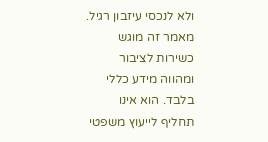ולא לנכסי עיזבון רגיל.
מאמר זה מוגש כשירות לציבור ומהווה מידע כללי בלבד. הוא אינו תחליף לייעוץ משפטי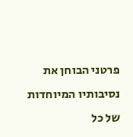פרטני הבוחן את נסיבותיו המיוחדות של כל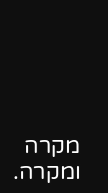מקרה ומקרה.